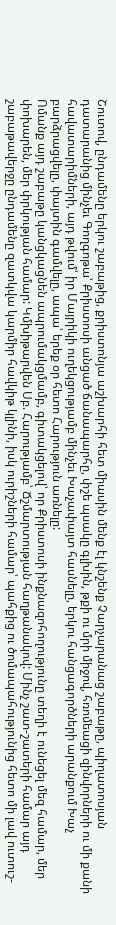Շուտով, ընդամենը երկու շաբաթից, քրիստոնյա աշխարհի հետ միասին մենք էլ կնշենք Չարչարանաց շաբաթը, պիղատոսյան դատարանից մինչեւ Գողգոթա՝ Քրիստոսի անցած ճանապարհը, փշե պսակը գլխին, թքի ու մրի միջով, հռոմեացի զինվորների ու մի քանի հավատարիմների, այդ թվում՝ իր Մայրիկի ուղեկցությամբ մինչեւ Խաչափայտ հասնելը, երկու հանցագործների արանքում Խաչ բարձրացվելը, փայտին գամվելը, ապա՝ երեք օր հետո Հարություն առնելը:
Ոմանք այդ շաբաթը կանցկացնեն ապրումակցմամբ, գիտակցելով՝ որ Քրիստոսի ինքնազոհողությունը տեղի է ունեցել մեզ համար, մեր փոխարեն, մեր փրկության համար: Կմխիթարվեն Սբ. Հարությամբ՝ Ճշմարտության հաղթանակով: Մինչ շատ-շատերի համար այդ շաբաթավերջը ընդամենը զատկվա կարմիր հավկիթ կլինի, իսկ ուրիշների համար՝ պահքից ու ծոմապահությունից հետո մի լավ ուտուշ-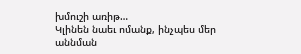խմուշի առիթ…
Կլինեն նաեւ ոմանք, ինչպես մեր աննման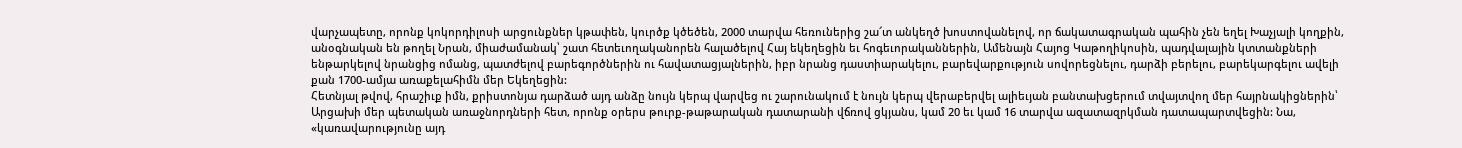վարչապետը, որոնք կոկորդիլոսի արցունքներ կթափեն, կուրծք կծեծեն, 2000 տարվա հեռուներից շա՜տ անկեղծ խոստովանելով, որ ճակատագրական պահին չեն եղել Խաչյալի կողքին, անօգնական են թողել Նրան, միաժամանակ՝ շատ հետեւողականորեն հալածելով Հայ եկեղեցին եւ հոգեւորականներին, Ամենայն Հայոց Կաթողիկոսին, պադվալային կտտանքների ենթարկելով նրանցից ոմանց, պատժելով բարեգործներին ու հավատացյալներին, իբր նրանց դաստիարակելու, բարեվարքություն սովորեցնելու, դարձի բերելու, բարեկարգելու ավելի քան 1700-ամյա առաքելահիմն մեր Եկեղեցին:
Հետնյալ թվով, հրաշիւք իմն, քրիստոնյա դարձած այդ անձը նույն կերպ վարվեց ու շարունակում է նույն կերպ վերաբերվել ալիեւյան բանտախցերում տվայտվող մեր հայրնակիցներին՝ Արցախի մեր պետական առաջնորդների հետ, որոնք օրերս թուրք-թաթարական դատարանի վճռով ցկյանս, կամ 20 եւ կամ 16 տարվա ազատազրկման դատապարտվեցին: Նա, «կառավարությունը այդ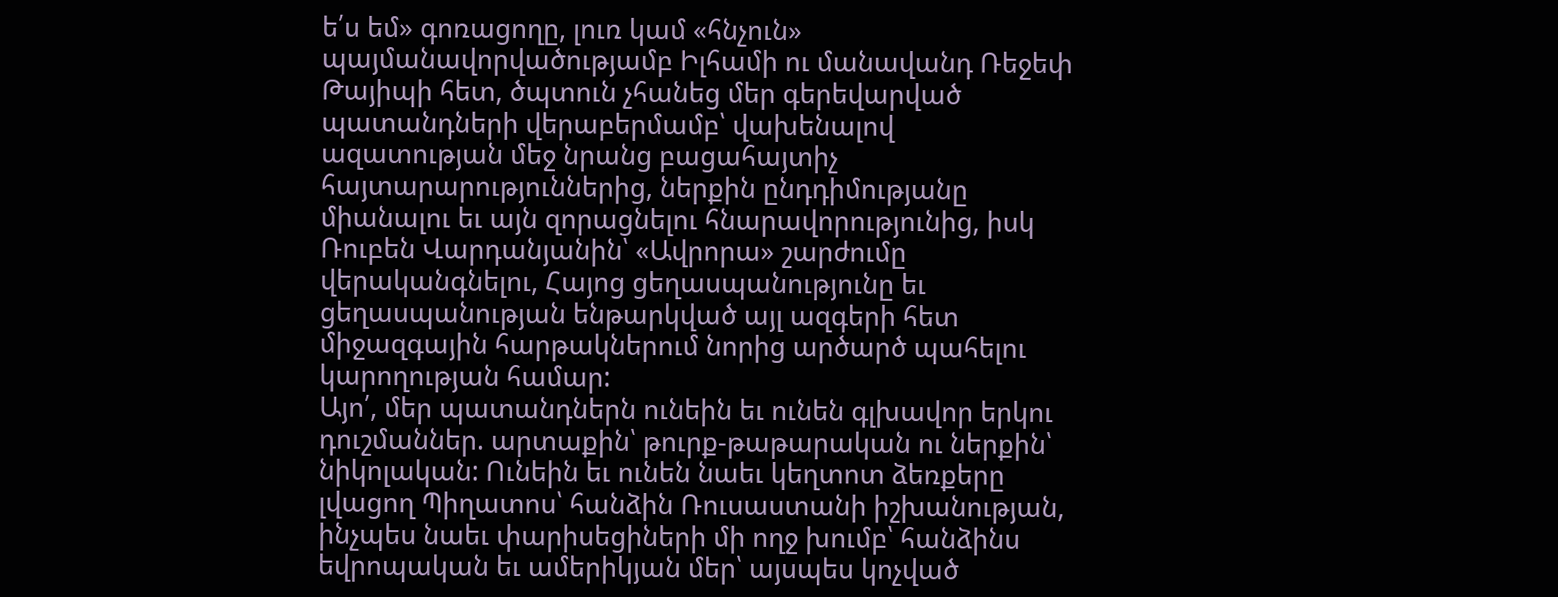ե՛ս եմ» գոռացողը, լուռ կամ «հնչուն» պայմանավորվածությամբ Իլհամի ու մանավանդ Ռեջեփ Թայիպի հետ, ծպտուն չհանեց մեր գերեվարված պատանդների վերաբերմամբ՝ վախենալով ազատության մեջ նրանց բացահայտիչ հայտարարություններից, ներքին ընդդիմությանը միանալու եւ այն զորացնելու հնարավորությունից, իսկ Ռուբեն Վարդանյանին՝ «Ավրորա» շարժումը վերականգնելու, Հայոց ցեղասպանությունը եւ ցեղասպանության ենթարկված այլ ազգերի հետ միջազգային հարթակներում նորից արծարծ պահելու կարողության համար:
Այո՛, մեր պատանդներն ունեին եւ ունեն գլխավոր երկու դուշմաններ. արտաքին՝ թուրք-թաթարական ու ներքին՝ նիկոլական: Ունեին եւ ունեն նաեւ կեղտոտ ձեռքերը լվացող Պիղատոս՝ հանձին Ռուսաստանի իշխանության, ինչպես նաեւ փարիսեցիների մի ողջ խումբ՝ հանձինս եվրոպական եւ ամերիկյան մեր՝ այսպես կոչված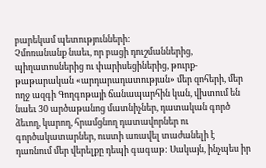բարեկամ պետությունների:
Չմոռանանք նաեւ, որ բացի դուշմաններից, պիղատոսներից ու փարիսեցիներից, թուրք-թաթարական «արդարադատության» մեր զոհերի, մեր ողջ ազգի Գողգոթայի ճանապարհին կան, վխտում են նաեւ 30 արծաթանոց մատնիչներ, դատական գործ ձեւող, կարող, հրամցնող դատավորներ ու գործակատարներ, ուստի առավել տաժանելի է դառնում մեր վերելքը դեպի գագաթ: Սակայն, ինչպես իր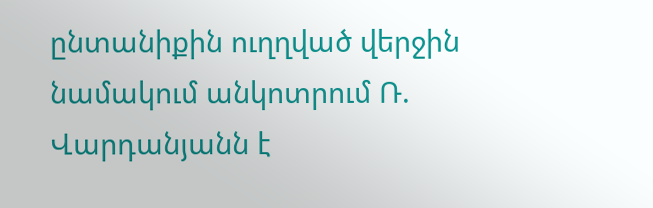ընտանիքին ուղղված վերջին նամակում անկոտրում Ռ. Վարդանյանն է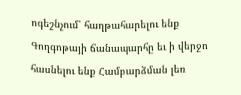ոգեշնչում՝ հաղթահարելու ենք Գողգոթայի ճանապարհը եւ ի վերջո հասնելու ենք Համբարձման լեռ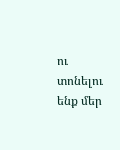ու տոնելու ենք մեր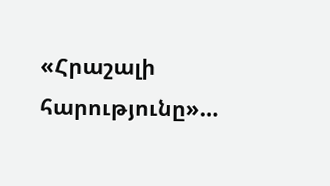«Հրաշալի հարությունը»…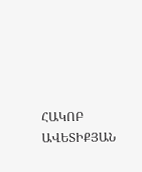ՀԱԿՈԲ ԱՎԵՏԻՔՅԱՆ